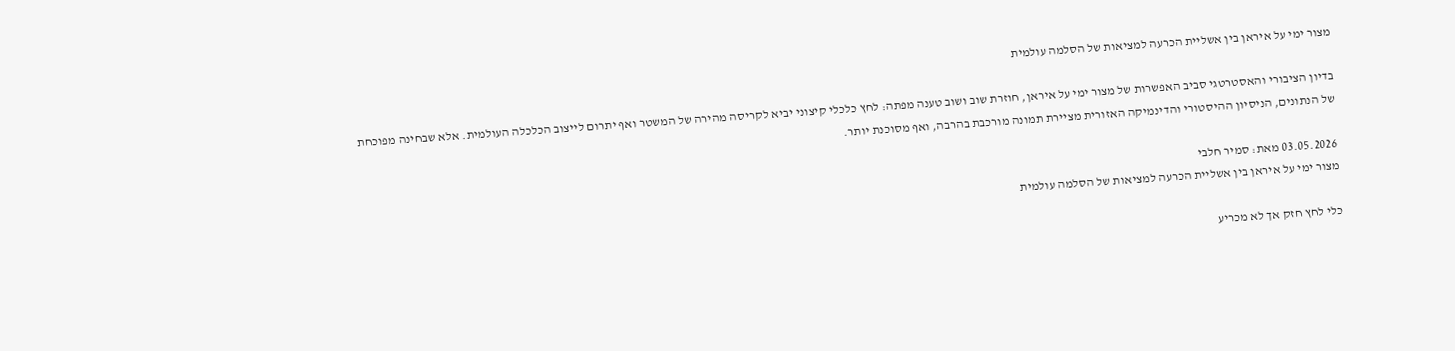מצור ימי על איראן בין אשליית הכרעה למציאות של הסלמה עולמית

בדיון הציבורי והאסטרטגי סביב האפשרות של מצור ימי על איראן, חוזרת שוב ושוב טענה מפתה: לחץ כלכלי קיצוני יביא לקריסה מהירה של המשטר ואף יתרום לייצוב הכלכלה העולמית. אלא שבחינה מפוכחת של הנתונים, הניסיון ההיסטורי והדינמיקה האזורית מציירת תמונה מורכבת בהרבה, ואף מסוכנת יותר.

03.05.2026 מאת: סמיר חלבי
מצור ימי על איראן בין אשליית הכרעה למציאות של הסלמה עולמית

כלי לחץ חזק אך לא מכריע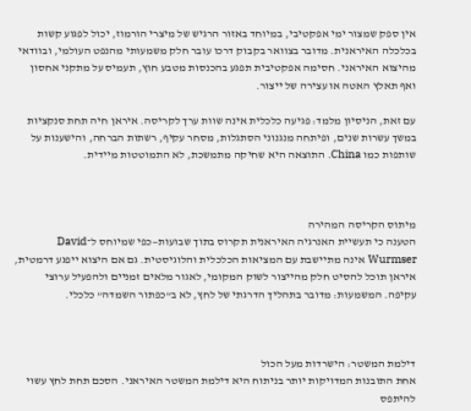אין ספק שמצור ימי אפקטיבי, במיוחד באזור הרגיש של מיצרי הורמוז, יכול לפגוע קשות בכלכלה האיראנית. מדובר בצוואר בקבוק דרכו עובר חלק משמעותי מהנפט העולמי, ובוודאי מהיצוא האיראני. חסימה אפקטיבית תפגע בהכנסות מטבע חוץ, תעמיס על מתקני אחסון ואף תאלץ האטה או עצירה של ייצור.

עם זאת, הניסיון מלמד: פגיעה כלכלית אינה שוות ערך לקריסה. איראן חיה תחת סנקציות במשך עשרות שנים, ופיתחה מנגנוני הסתגלות, מסחר עקיף, רשתות הברחה, והישענות על שותפות כמו China. התוצאה היא שחיקה מתמשכת, לא התמוטטות מיידית.



מיתוס הקריסה המהירה
הטענה כי תעשיית האנרגיה האיראנית תקרוס בתוך שבועות—כפי שמיוחס ל־David Wurmser אינה מתיישבת עם המציאות הכלכלית והלוגיסטית. גם אם היצוא ייפגע דרמטית, איראן תוכל להסיט חלק מהייצור לשוק המקומי, לאגור מלאים זמניים ולהפעיל ערוצי עקיפה. המשמעות: מדובר בתהליך הדרגתי של לחץ, לא ב”כפתור השמדה” כלכלי.



דילמת המשטר: הישרדות מעל הכול
אחת התובנות המדויקות יותר בניתוח היא דילמת המשטר האיראני. הסכם תחת לחץ עשוי להיתפס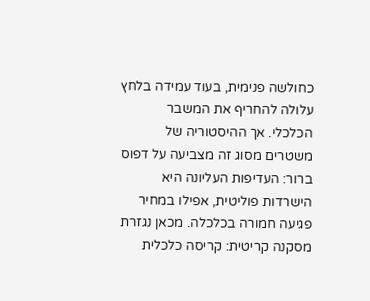כחולשה פנימית, בעוד עמידה בלחץ עלולה להחריף את המשבר הכלכלי. אך ההיסטוריה של משטרים מסוג זה מצביעה על דפוס ברור: העדיפות העליונה היא הישרדות פוליטית, אפילו במחיר פגיעה חמורה בכלכלה. מכאן נגזרת מסקנה קריטית: קריסה כלכלית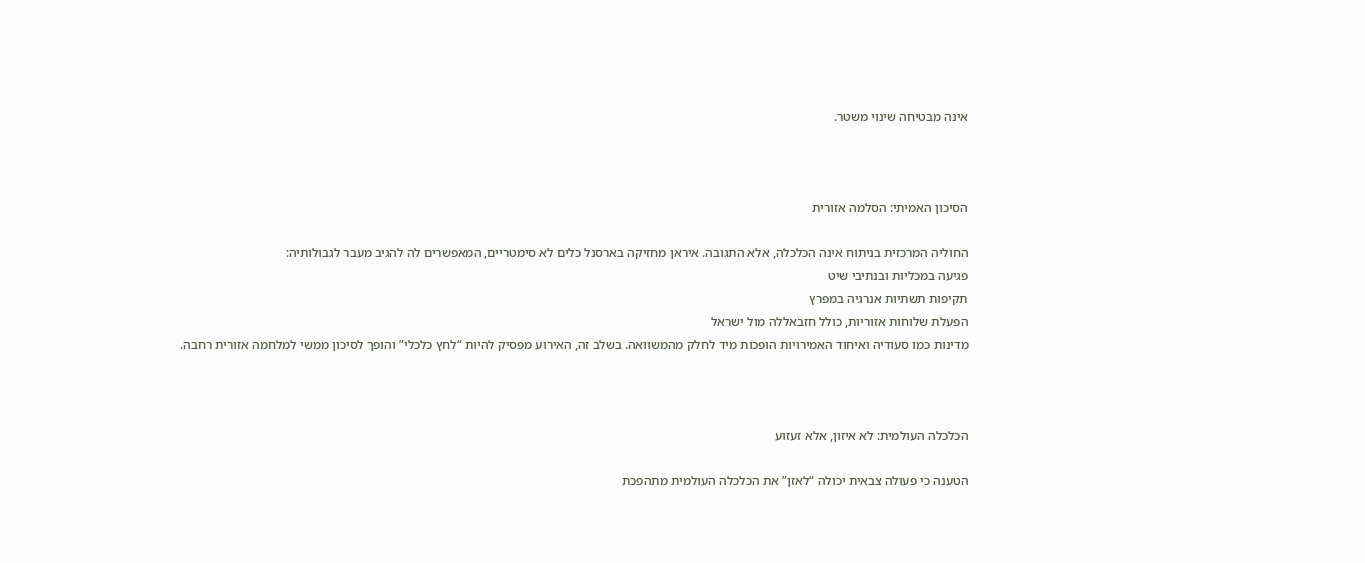אינה מבטיחה שינוי משטר.



הסיכון האמיתי: הסלמה אזורית

החוליה המרכזית בניתוח אינה הכלכלה, אלא התגובה. איראן מחזיקה בארסנל כלים לא סימטריים, המאפשרים לה להגיב מעבר לגבולותיה:
פגיעה במכליות ובנתיבי שיט
תקיפות תשתיות אנרגיה במפרץ
הפעלת שלוחות אזוריות, כולל חזבאללה מול ישראל
מדינות כמו סעודיה ואיחוד האמירויות הופכות מיד לחלק מהמשוואה. בשלב זה, האירוע מפסיק להיות “לחץ כלכלי” והופך לסיכון ממשי למלחמה אזורית רחבה.



הכלכלה העולמית: לא איזון, אלא זעזוע

הטענה כי פעולה צבאית יכולה “לאזן” את הכלכלה העולמית מתהפכת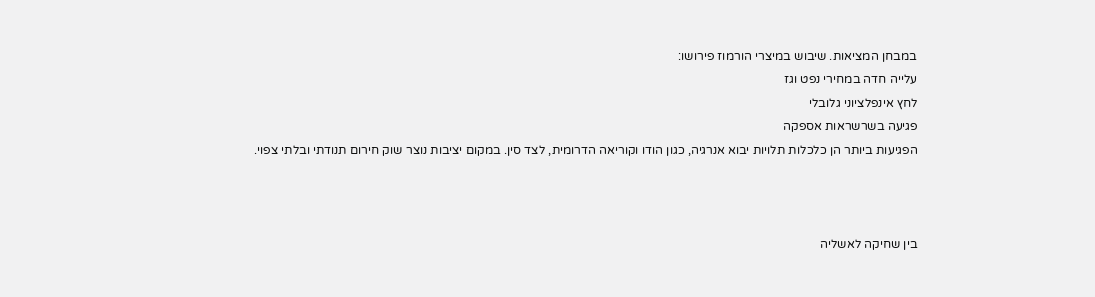במבחן המציאות. שיבוש במיצרי הורמוז פירושו:
עלייה חדה במחירי נפט וגז
לחץ אינפלציוני גלובלי
פגיעה בשרשראות אספקה
הפגיעות ביותר הן כלכלות תלויות יבוא אנרגיה, כגון הודו וקוריאה הדרומית, לצד סין. במקום יציבות נוצר שוק חירום תנודתי ובלתי צפוי.



בין שחיקה לאשליה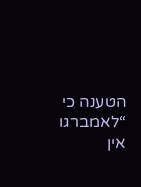הטענה כי “לאמברגו אין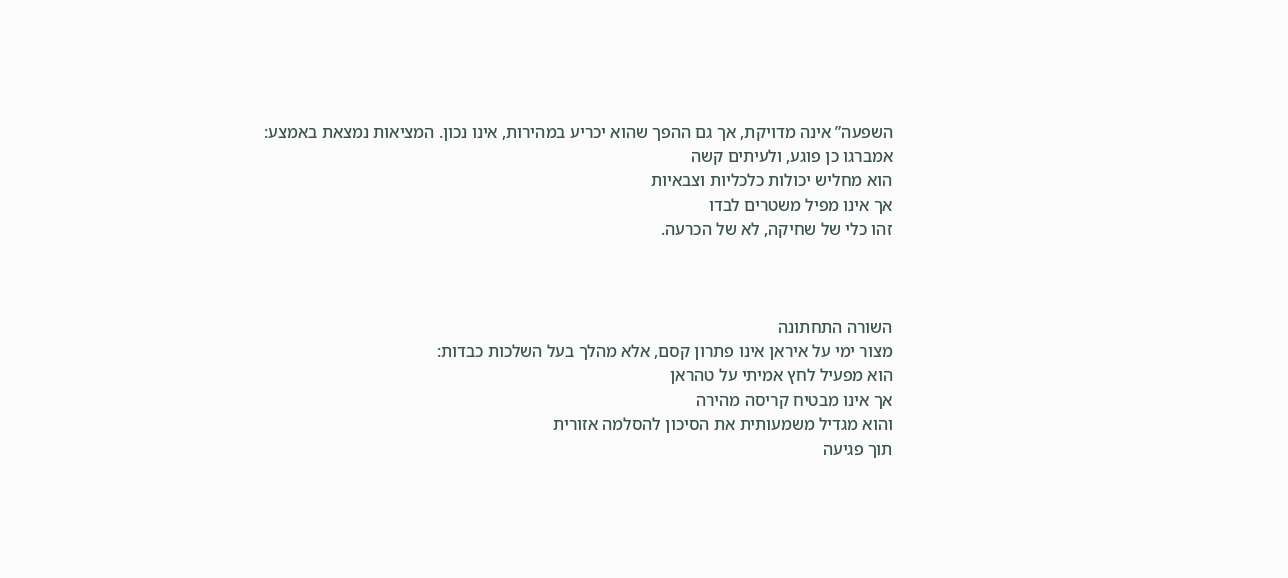השפעה” אינה מדויקת, אך גם ההפך שהוא יכריע במהירות, אינו נכון. המציאות נמצאת באמצע:
אמברגו כן פוגע, ולעיתים קשה
הוא מחליש יכולות כלכליות וצבאיות
אך אינו מפיל משטרים לבדו
זהו כלי של שחיקה, לא של הכרעה.



השורה התחתונה
מצור ימי על איראן אינו פתרון קסם, אלא מהלך בעל השלכות כבדות:
הוא מפעיל לחץ אמיתי על טהראן
אך אינו מבטיח קריסה מהירה
והוא מגדיל משמעותית את הסיכון להסלמה אזורית
תוך פגיעה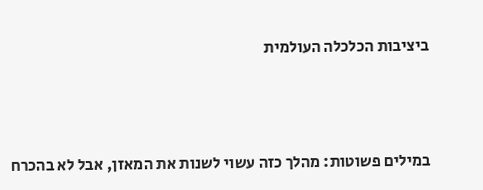ביציבות הכלכלה העולמית



במילים פשוטות: מהלך כזה עשוי לשנות את המאזן, אבל לא בהכרח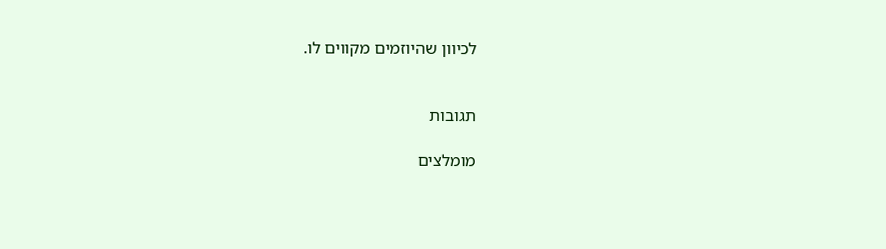לכיוון שהיוזמים מקווים לו.


תגובות

מומלצים